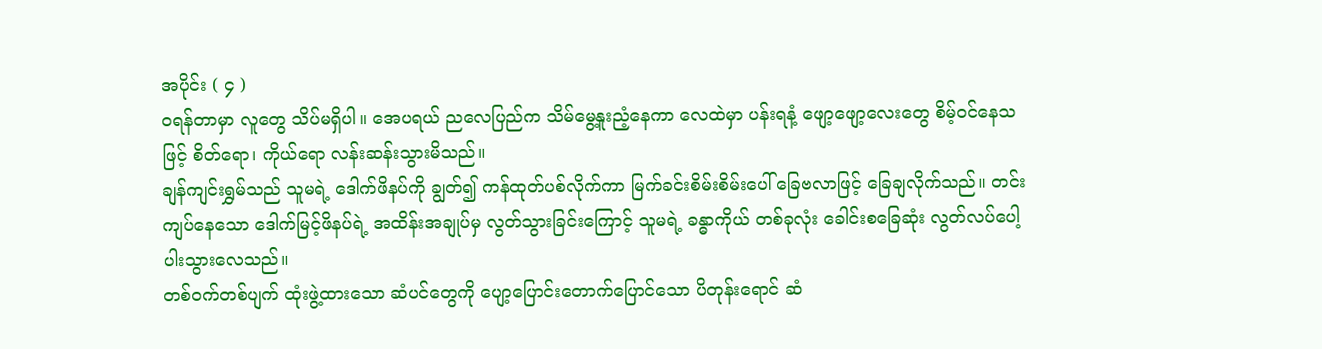အပိုင်း ( ၄ )
ဝရန်တာမှာ လူတွေ သိပ်မရှိပါ။ အေပရယ် ညလေပြည်က သိမ်မွေ့နူးညံ့နေကာ လေထဲမှာ ပန်းရနံ့ ဖျော့ဖျော့လေးတွေ စိမ့်ဝင်နေသဖြင့် စိတ်ရော၊ ကိုယ်ရော လန်းဆန်းသွားမိသည်။
ချန်ကျင်းရွှမ်သည် သူမရဲ့ ဒေါက်ဖိနပ်ကို ချွတ်၍ ကန်ထုတ်ပစ်လိုက်ကာ မြက်ခင်းစိမ်းစိမ်းပေါ် ခြေဗလာဖြင့် ခြေချလိုက်သည်။ တင်းကျပ်နေသော ဒေါက်မြင့်ဖိနပ်ရဲ့ အထိန်းအချုပ်မှ လွတ်သွားခြင်းကြောင့် သူမရဲ့ ခန္ဓာကိုယ် တစ်ခုလုံး ခေါင်းစခြေဆုံး လွတ်လပ်ပေါ့ပါးသွားလေသည်။
တစ်ဝက်တစ်ပျက် ထုံးဖွဲ့ထားသော ဆံပင်တွေကို ပျော့ပြောင်းတောက်ပြောင်သော ပိတုန်းရောင် ဆံ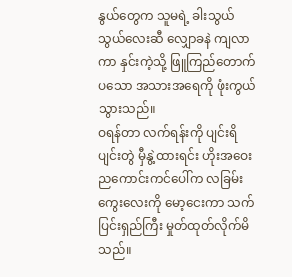နွယ်တွေက သူမရဲ့ ခါးသွယ်သွယ်လေးဆီ လျှောခနဲ ကျလာကာ နှင်းကဲ့သို့ ဖြူကြည်တောက်ပသော အသားအရေကို ဖုံးကွယ်သွားသည်။
ဝရန်တာ လက်ရန်းကို ပျင်းရိပျင်းတွဲ မှီနွဲ့ထားရင်း ဟိုးအဝေး ညကောင်းကင်ပေါ်က လခြမ်းကွေးလေးကို မော့ငေးကာ သက်ပြင်းရှည်ကြီး မှုတ်ထုတ်လိုက်မိသည်။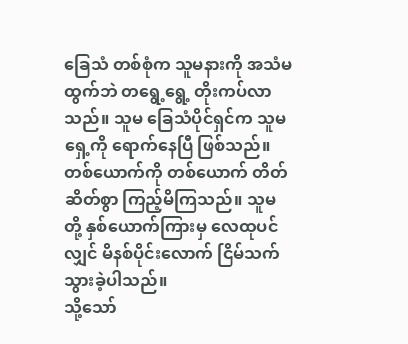ခြေသံ တစ်စုံက သူမနားကို အသံမထွက်ဘဲ တရွေ့ရွေ့ တိုးကပ်လာသည်။ သူမ ခြေသံပိုင်ရှင်က သူမရှေ့ကို ရောက်နေပြီ ဖြစ်သည်။ တစ်ယောက်ကို တစ်ယောက် တိတ်ဆိတ်စွာ ကြည့်မိကြသည်။ သူမတို့ နှစ်ယောက်ကြားမှ လေထုပင်လျှင် မိနစ်ပိုင်းလောက် ငြိမ်သက်သွားခဲ့ပါသည်။
သို့သော်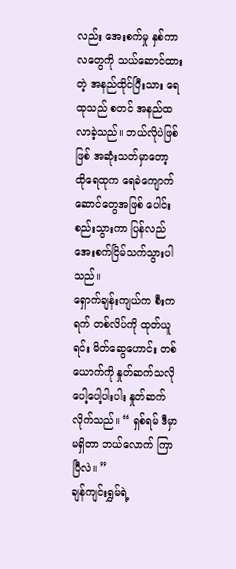လည်း အေးစက်မှု နှစ်ကာလတွေကို သယ်ဆောင်ထားတဲ့ အနည်ထိုင်ပြီးသား ရေထုသည် စတင် အနည်ထလာခဲ့သည်။ ဘယ်လိုပဲဖြစ်ဖြစ် အဆုံးသတ်မှာတော့ ထိုရေထုက ရေခဲကျောက်ဆောင်တွေအဖြစ် ပေါင်းစည်းသွားကာ ပြန်လည် အေးစက်ငြိမ်သက်သွားပါသည်။
ရှောက်ချန်းကျယ်က စီးကရက် တစ်လိပ်ကို ထုတ်ယူရင်း မိတ်ဆွေဟောင်း တစ်ယောက်ကို နှုတ်ဆက်သလို ပေါ့ပေါ့ပါးပါး နှုတ်ဆက်လိုက်သည်။ “ ရှစ်ရမ် ဒီမှာ မရှိတာ ဘယ်လောက် ကြာပြီလဲ။ ”
ချန်ကျင်းရွှမ်ရဲ့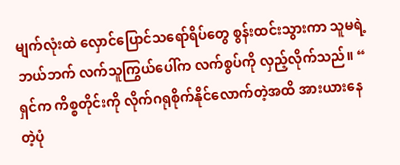မျက်လုံးထဲ လှောင်ပြောင်သရော်ရိပ်တွေ စွန်းထင်းသွားကာ သူမရဲ့ ဘယ်ဘက် လက်သူကြွယ်ပေါ်က လက်စွပ်ကို လှည့်လိုက်သည်။ “ ရှင်က ကိစ္စတိုင်းကို လိုက်ဂရုစိုက်နိုင်လောက်တဲ့အထိ အားယားနေတဲ့ပုံ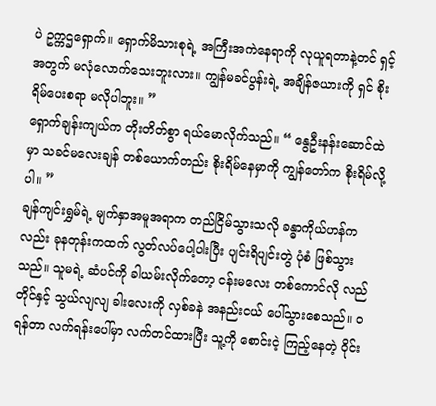ပဲ ဥက္ကဌရှောက်။ ရှောက်မိသားစုရဲ့ အကြီးအကဲနေရာကို လုယူရတာနဲ့တင် ရှင့်အတွက် မလုံလောက်သေးဘူးလား။ ကျွန်မခင်ပွန်းရဲ့ အချိန်ဇယားကို ရှင် စိုးရိမ်ပေးစရာ မလိုပါဘူး။ ”
ရှောက်ချန်းကျယ်က တိုးတိတ်စွာ ရယ်မောလိုက်သည်။ “ နွေဦးနန်းဆောင်ထဲမှာ သခင်မလေးချန် တစ်ယောက်တည်း စိုးရိမ်နေမှာကို ကျွန်တော်က စိုးရိမ်လို့ပါ။ ”
ချန်ကျင်းရွှမ်ရဲ့ မျက်နှာအမူအရာက တည်ငြိမ်သွားသလို ခန္ဓာကိုယ်ဟန်ကလည်း ခုနတုန်းကထက် လွတ်လပ်ပေါ့ပါးပြီး ပျင်းရိပျင်းတွဲ ပုံစံ ဖြစ်သွားသည်။ သူမရဲ့ ဆံပင်ကို ခါယမ်းလိုက်တော့ ငန်းမလေး တစ်ကောင်လို လည်တိုင်နှင့် သွယ်လျလျ ခါးလေးကို လှစ်ခနဲ အနည်းငယ် ပေါ်သွားစေသည်။ ဝရန်တာ လက်ရန်းပေါ်မှာ လက်တင်ထားပြီး သူ့ကို စောင်းငဲ့ ကြည့်နေတဲ့ ဝိုင်း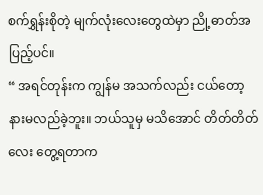စက်ရွှန်းစိုတဲ့ မျက်လုံးလေးတွေထဲမှာ ညို့ဓာတ်အပြည့်ပင်။
“ အရင်တုန်းက ကျွန်မ အသက်လည်း ငယ်တော့ နားမလည်ခဲ့ဘူး။ ဘယ်သူမှ မသိအောင် တိတ်တိတ်လေး တွေ့ရတာက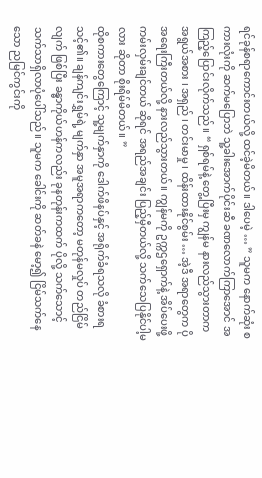ရင်ခုန်စရာကောင်းတယ်လို့ ထင်ခဲ့မိတယ်။ ဒါပေမဲ့ … ” သူမက နောက်ဆုံး စကားလုံးကို ဆက်မပြောဘဲ သူ့ခါးအောက်ပိုင်းဆီ ခဏလောက်ကြာအောင် အကြည့်ပြောင်းလိုက်သည်။ “ ရှစ်ရမ်နဲ့ တွေ့ပြီးမှ ကျွန်မ နားလည်သွားတာက အရွယ်အစား ၊ အရှည် ၊ တင်းမာမှု ၊ ထိန်းထားနိုင်စွမ်း … အဲ့ဒီ အရာတွေက ပိုအရေးကြီးတယ်လို့ နားလည်သွားတယ်။ ကျွန်မကို ဥက္ကဌရှောက်နဲ့ အိပ်ပေးဖို့ ကမ်းလှမ်းချင်တယ် ဆိုရင် အရည်အချင်း ပြည့်မှီတယ်လို့ သက်သေပြနိုင်ပါ့မလား ဆိုတာ စိုးရိမ်မိတယ်။ ”
ထိုစကားတွေကြောင့် သူ့မျက်နှာကို ဒေါက်ဖိနပ်နှင့် အရိုက်ခံရသလို ခံစားရသင့်၏။ ချန်ကျင်းရွှမ်ရဲ့ မျက်နှာ အမူအရာကတော့ မတုန်မလှုပ် တည်ငြိမ်လျက် ဖြစ်ပြီး ခန္ဓာကိုယ်ဟန်ကလည်း ခုနတုန်းကထက် ပိုလို့ သက်သောင့်သက်သာရှိလာပုံပေါ်သည်။ သူမက ခေါင်းကို ဆတ်ခနဲ မော့၍ ငြိမ်သက်နေသော ညမြင်ကွင်းကို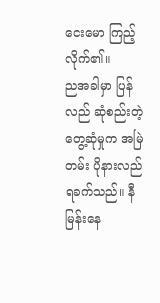ငေးမော ကြည့်လိုက်၏။
ညအခါမှာ ပြန်လည် ဆုံစည်းတဲ့ တွေ့ဆုံမှုက အမြဲတမ်း ပိုနားလည်ရခက်သည်။ နီမြန်းနေ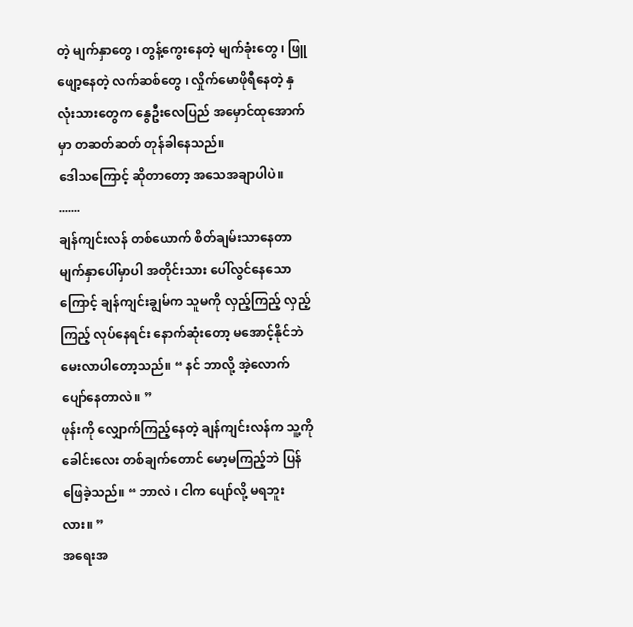တဲ့ မျက်နှာတွေ ၊ တွန့်ကွေးနေတဲ့ မျက်ခုံးတွေ ၊ ဖြူဖျော့နေတဲ့ လက်ဆစ်တွေ ၊ လှိုက်မောဖိုရီနေတဲ့ နှလုံးသားတွေက နွေဦးလေပြည် အမှောင်ထုအောက်မှာ တဆတ်ဆတ် တုန်ခါနေသည်။
ဒေါသကြောင့် ဆိုတာတော့ အသေအချာပါပဲ။
.......
ချန်ကျင်းလန် တစ်ယောက် စိတ်ချမ်းသာနေတာ မျက်နှာပေါ်မှာပါ အတိုင်းသား ပေါ်လွင်နေသောကြောင့် ချန်ကျင်းချွမ်က သူမကို လှည့်ကြည့် လှည့်ကြည့် လုပ်နေရင်း နောက်ဆုံးတော့ မအောင့်နိုင်ဘဲ မေးလာပါတော့သည်။ “ နင် ဘာလို့ အဲ့လောက် ပျော်နေတာလဲ။ ”
ဖုန်းကို လျှောက်ကြည့်နေတဲ့ ချန်ကျင်းလန်က သူ့ကို ခေါင်းလေး တစ်ချက်တောင် မော့မကြည့်ဘဲ ပြန်ဖြေခဲ့သည်။ “ ဘာလဲ ၊ ငါက ပျော်လို့ မရဘူးလား။ ”
အရေးအ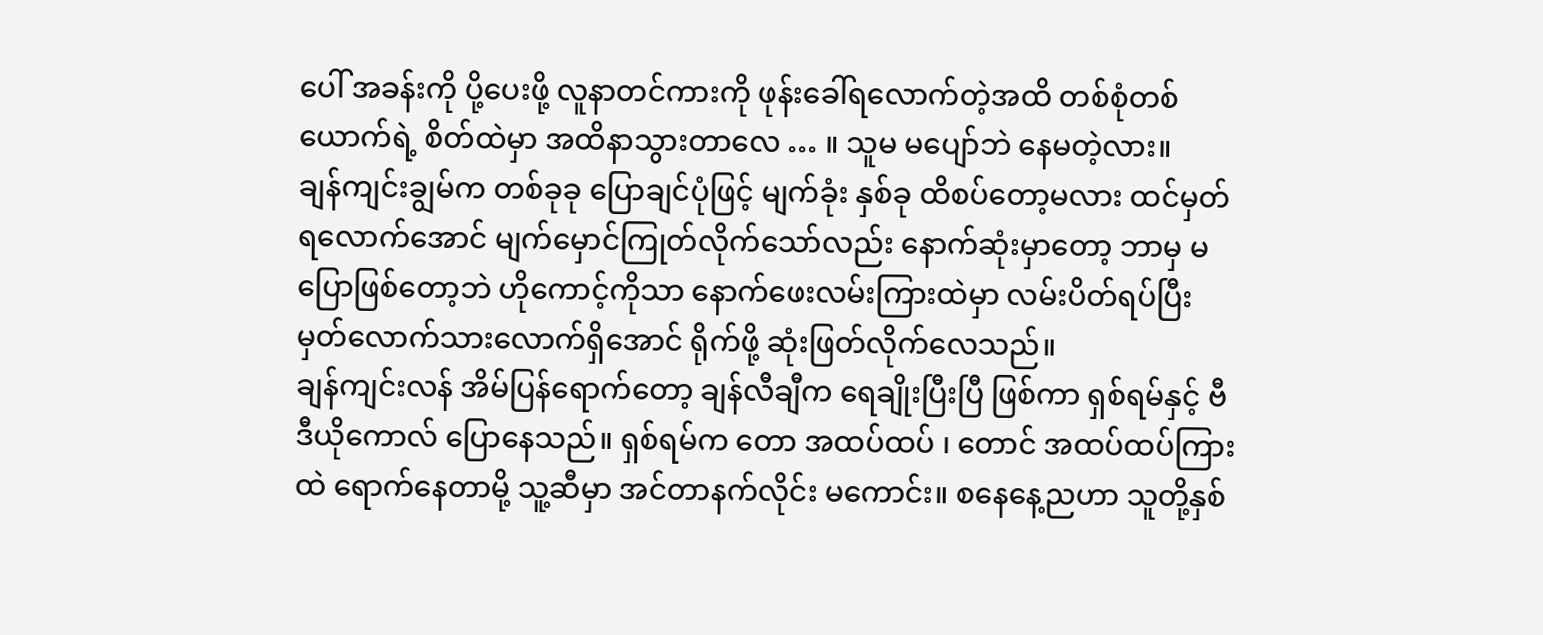ပေါ် အခန်းကို ပို့ပေးဖို့ လူနာတင်ကားကို ဖုန်းခေါ်ရလောက်တဲ့အထိ တစ်စုံတစ်ယောက်ရဲ့ စိတ်ထဲမှာ အထိနာသွားတာလေ … ။ သူမ မပျော်ဘဲ နေမတဲ့လား။
ချန်ကျင်းချွမ်က တစ်ခုခု ပြောချင်ပုံဖြင့် မျက်ခုံး နှစ်ခု ထိစပ်တော့မလား ထင်မှတ်ရလောက်အောင် မျက်မှောင်ကြုတ်လိုက်သော်လည်း နောက်ဆုံးမှာတော့ ဘာမှ မပြောဖြစ်တော့ဘဲ ဟိုကောင့်ကိုသာ နောက်ဖေးလမ်းကြားထဲမှာ လမ်းပိတ်ရပ်ပြီး မှတ်လောက်သားလောက်ရှိအောင် ရိုက်ဖို့ ဆုံးဖြတ်လိုက်လေသည်။
ချန်ကျင်းလန် အိမ်ပြန်ရောက်တော့ ချန်လီချီက ရေချိုးပြီးပြီ ဖြစ်ကာ ရှစ်ရမ်နှင့် ဗီဒီယိုကောလ် ပြောနေသည်။ ရှစ်ရမ်က တော အထပ်ထပ် ၊ တောင် အထပ်ထပ်ကြားထဲ ရောက်နေတာမို့ သူ့ဆီမှာ အင်တာနက်လိုင်း မကောင်း။ စနေနေ့ညဟာ သူတို့နှစ်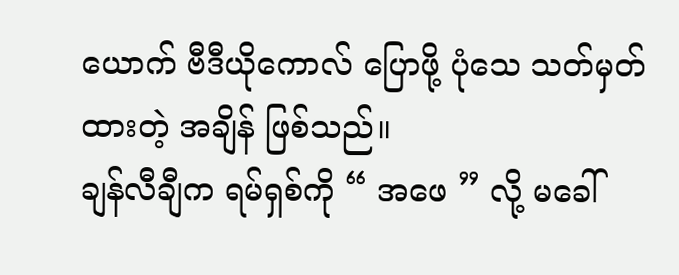ယောက် ဗီဒီယိုကောလ် ပြောဖို့ ပုံသေ သတ်မှတ်ထားတဲ့ အချိန် ဖြစ်သည်။
ချန်လီချီက ရမ်ရှစ်ကို “ အဖေ ” လို့ မခေါ်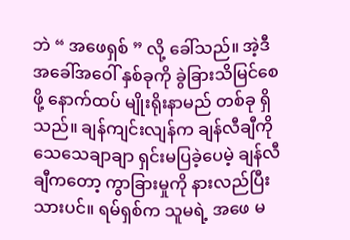ဘဲ “ အဖေရှစ် ” လို့ ခေါ်သည်။ အဲ့ဒီ အခေါ်အဝေါ် နှစ်ခုကို ခွဲခြားသိမြင်စေဖို့ နောက်ထပ် မျိုးရိုးနာမည် တစ်ခု ရှိသည်။ ချန်ကျင်းလျန်က ချန်လီချီကို သေသေချာချာ ရှင်းမပြခဲ့ပေမဲ့ ချန်လီချီကတော့ ကွာခြားမှုကို နားလည်ပြီးသားပင်။ ရမ်ရှစ်က သူမရဲ့ အဖေ မ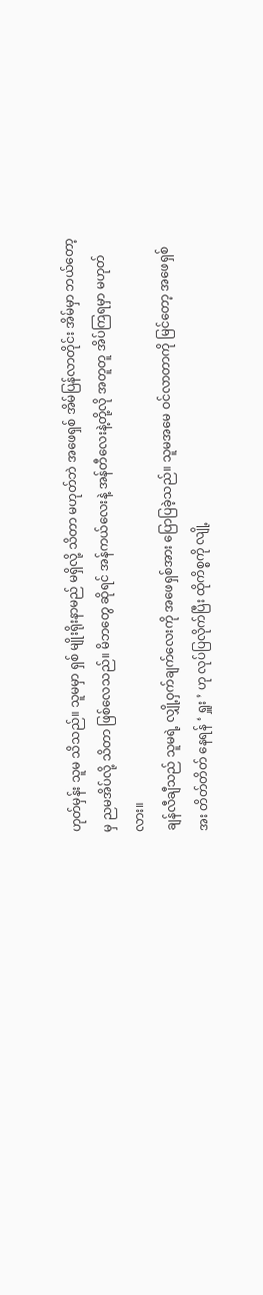ဟုတ်မှန်း သူမ သိသည်။ သူမမှာ ရှစ် မျိုးရိုးနာမည် မရှိလို့ သိတာ မဟုတ်ဘဲ အဖေရှစ် အိမ်ပြန်လာတိုင်း အိမ်မှာ ဘယ်တော့မှ ညမအိပ်လို့ သိတာ ဖြစ်လေသည်။ မိဘတွေ ဆိုရင် အန်ကယ်လေးနဲ့ အန်တီလေးနဲ့တို့လို အတူတူ အိပ်ကြရမှာ မဟုတ်လား။
ချန်လီချီသည် သူမရဲ့ လျှို့ဝှက်ချက်လေးကို အဖေရှစ်အား ပြောပြခဲ့သည်။ သူမအမေ ဝင်လာတာကို မြင်တော့ အဖေရှစ်အး တိတ်တိတ် နေရန် ‘ ရှူး ’ ဟု လုပ်ပြလိုက်ပြီး ထိုကိစ္စကို လျို့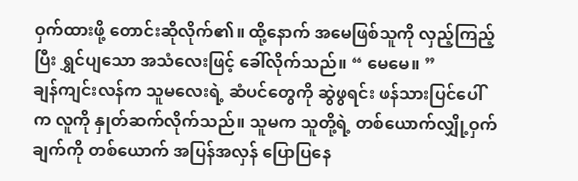ဝှက်ထားဖို့ တောင်းဆိုလိုက်၏။ ထို့နောက် အမေဖြစ်သူကို လှည့်ကြည့်ပြီး ရွှင်ပျသော အသံလေးဖြင့် ခေါ်လိုက်သည်။ “ မေမေ။ ”
ချန်ကျင်းလန်က သူမလေးရဲ့ ဆံပင်တွေကို ဆွဲဖွရင်း ဖန်သားပြင်ပေါ်က လူကို နှုတ်ဆက်လိုက်သည်။ သူမက သူတို့ရဲ့ တစ်ယောက်လျှို့ဝှက်ချက်ကို တစ်ယောက် အပြန်အလှန် ပြောပြနေ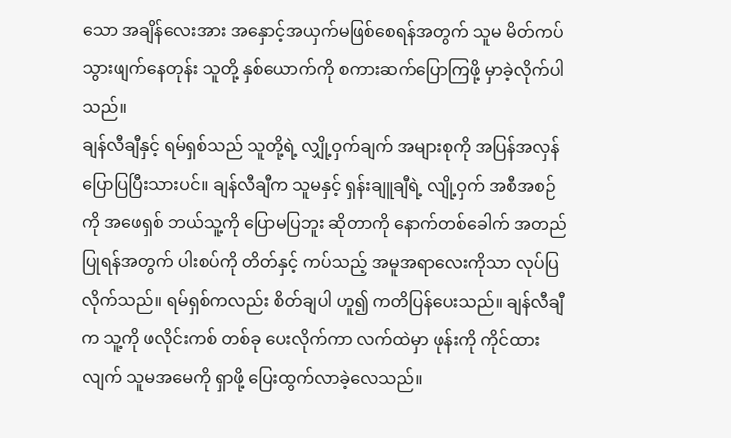သော အချိန်လေးအား အနှောင့်အယှက်မဖြစ်စေရန်အတွက် သူမ မိတ်ကပ်သွားဖျက်နေတုန်း သူတို့ နှစ်ယောက်ကို စကားဆက်ပြောကြဖို့ မှာခဲ့လိုက်ပါသည်။
ချန်လီချီနှင့် ရမ်ရှစ်သည် သူတို့ရဲ့ လျှို့ဝှက်ချက် အများစုကို အပြန်အလှန် ပြောပြပြီးသားပင်။ ချန်လီချီက သူမနှင့် ရှန်းချူချီရဲ့ လျို့ဝှက် အစီအစဉ်ကို အဖေရှစ် ဘယ်သူ့ကို ပြောမပြဘူး ဆိုတာကို နောက်တစ်ခေါက် အတည်ပြုရန်အတွက် ပါးစပ်ကို တိတ်နှင့် ကပ်သည့် အမူအရာလေးကိုသာ လုပ်ပြလိုက်သည်။ ရမ်ရှစ်ကလည်း စိတ်ချပါ ဟူ၍ ကတိပြန်ပေးသည်။ ချန်လီချီက သူ့ကို ဖလိုင်းကစ် တစ်ခု ပေးလိုက်ကာ လက်ထဲမှာ ဖုန်းကို ကိုင်ထားလျက် သူမအမေကို ရှာဖို့ ပြေးထွက်လာခဲ့လေသည်။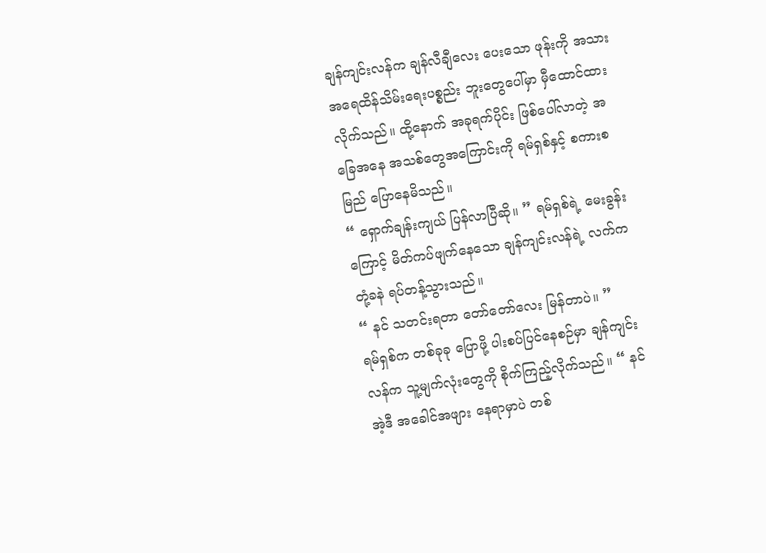ချန်ကျင်းလန်က ချန်လီချီလေး ပေးသော ဖုန်းကို အသားအရေထိန်သိမ်းရေးပစ္စည်း ဘူးတွေပေါ်မှာ မှီထောင်ထားလိုက်သည်။ ထို့နောက် အခုရက်ပိုင်း ဖြစ်ပေါ်လာတဲ့ အခြေအနေ အသစ်တွေအကြောင်းကို ရမ်ရှစ်နှင့် စကားစမြည် ပြောနေမိသည်။
“ ရှောက်ချန်းကျယ် ပြန်လာပြီဆို။ ” ရမ်ရှစ်ရဲ့ မေးခွန်းကြောင့် မိတ်ကပ်ဖျက်နေသော ချန်ကျင်းလန်ရဲ့ လက်က တုံ့ခနဲ ရပ်တန့်သွားသည်။
“ နင် သတင်းရတာ တော်တော်လေး မြန်တာပဲ။ ”
ရမ်ရှစ်က တစ်ခုခု ပြောဖို့ ပါးစပ်ပြင်နေစဉ်မှာ ချန်ကျင်းလန်က သူ့မျက်လုံးတွေကို စိုက်ကြည့်လိုက်သည်။ “ နင် အဲ့ဒီ အခေါင်အဖျား နေရာမှာပဲ တစ်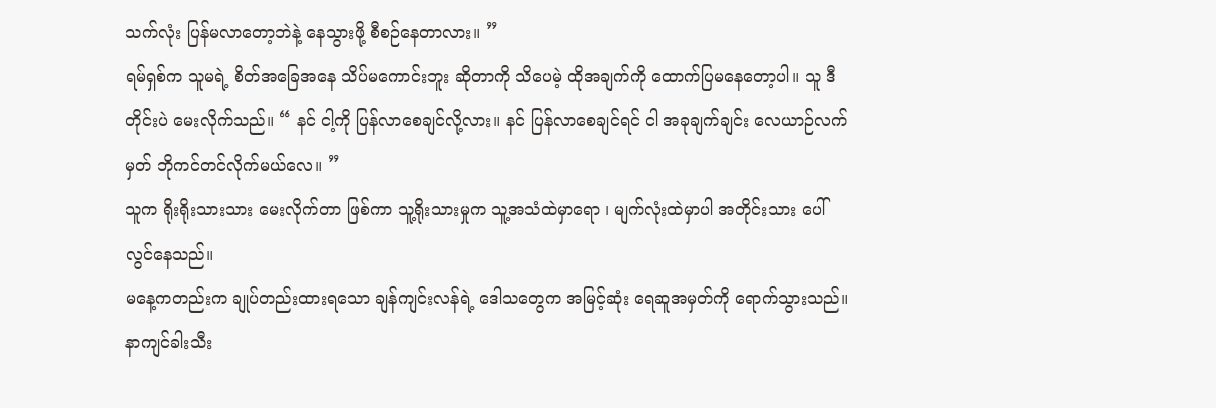သက်လုံး ပြန်မလာတော့ဘဲနဲ့ နေသွားဖို့ စီစဉ်နေတာလား။ ”
ရမ်ရှစ်က သူမရဲ့ စိတ်အခြေအနေ သိပ်မကောင်းဘူး ဆိုတာကို သိပေမဲ့ ထိုအချက်ကို ထောက်ပြမနေတော့ပါ။ သူ ဒီတိုင်းပဲ မေးလိုက်သည်။ “ နင် ငါ့ကို ပြန်လာစေချင်လို့လား။ နင် ပြန်လာစေချင်ရင် ငါ အခုချက်ချင်း လေယာဉ်လက်မှတ် ဘိုကင်တင်လိုက်မယ်လေ။ ”
သူက ရိုးရိုးသားသား မေးလိုက်တာ ဖြစ်ကာ သူ့ရိုးသားမှုက သူ့အသံထဲမှာရော ၊ မျက်လုံးထဲမှာပါ အတိုင်းသား ပေါ်လွင်နေသည်။
မနေ့ကတည်းက ချုပ်တည်းထားရသော ချန်ကျင်းလန်ရဲ့ ဒေါသတွေက အမြင့်ဆုံး ရေဆူအမှတ်ကို ရောက်သွားသည်။ နာကျင်ခါးသီး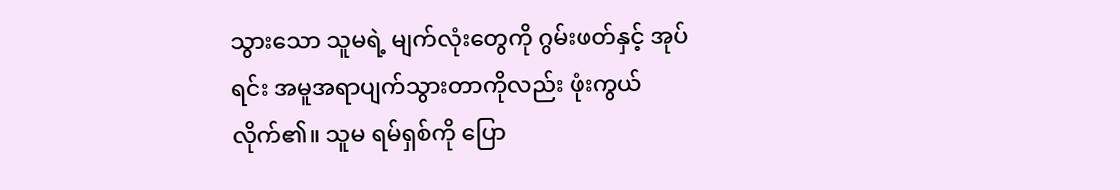သွားသော သူမရဲ့ မျက်လုံးတွေကို ဂွမ်းဖတ်နှင့် အုပ်ရင်း အမူအရာပျက်သွားတာကိုလည်း ဖုံးကွယ်လိုက်၏။ သူမ ရမ်ရှစ်ကို ပြော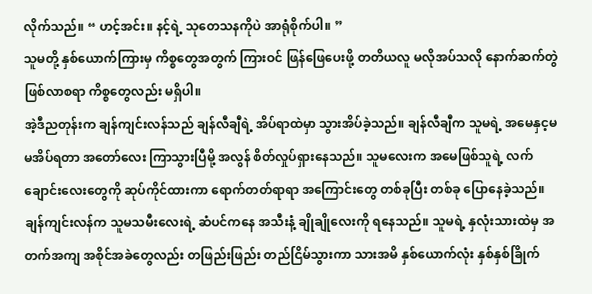လိုက်သည်။ “ ဟင့်အင်း။ နင့်ရဲ့ သုတေသနကိုပဲ အာရုံစိုက်ပါ။ ”
သူမတို့ နှစ်ယောက်ကြားမှ ကိစ္စတွေအတွက် ကြားဝင် ဖြန်ဖြေပေးဖို့ တတိယလူ မလိုအပ်သလို နောက်ဆက်တွဲ ဖြစ်လာစရာ ကိစ္စတွေလည်း မရှိပါ။
အဲ့ဒီညတုန်းက ချန်ကျင်းလန်သည် ချန်လီချီရဲ့ အိပ်ရာထဲမှာ သွားအိပ်ခဲ့သည်။ ချန်လီချီက သူမရဲ့ အမေနှင့မ မအိပ်ရတာ အတော်လေး ကြာသွားပြီမို့ အလွန် စိတ်လှုပ်ရှားနေသည်။ သူမလေးက အမေဖြစ်သူရဲ့ လက်ချောင်းလေးတွေကို ဆုပ်ကိုင်ထားကာ ရောက်တတ်ရာရာ အကြောင်းတွေ တစ်ခုပြီး တစ်ခု ပြောနေခဲ့သည်။ ချန်ကျင်းလန်က သူမသမီးလေးရဲ့ ဆံပင်ကနေ အသီးနံ့ ချိုချိုလေးကို ရနေသည်။ သူမရဲ့ နှလုံးသားထဲမှ အတက်အကျ အစိုင်အခဲတွေလည်း တဖြည်းဖြည်း တည်ငြိမ်သွားကာ သားအမိ နှစ်ယောက်လုံး နှစ်နှစ်ခြိုက်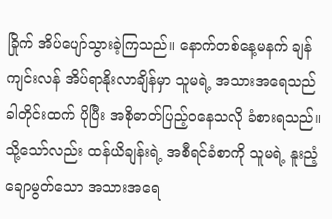ခြိုက် အိပ်ပျော်သွားခဲ့ကြသည်။ နောက်တစ်နေ့မနက် ချန်ကျင်းလန် အိပ်ရာနိုးလာချိန်မှာ သူမရဲ့ အသားအရေသည် ခါတိုင်းထက် ပိုပြီး အစိုဓာတ်ပြည့်ဝနေသလို ခံစားရသည်။
သို့သော်လည်း ထန်ယိချန်းရဲ့ အစီရင်ခံစာကို သူမရဲ့ နူးညံ့ချောမွတ်သော အသားအရေ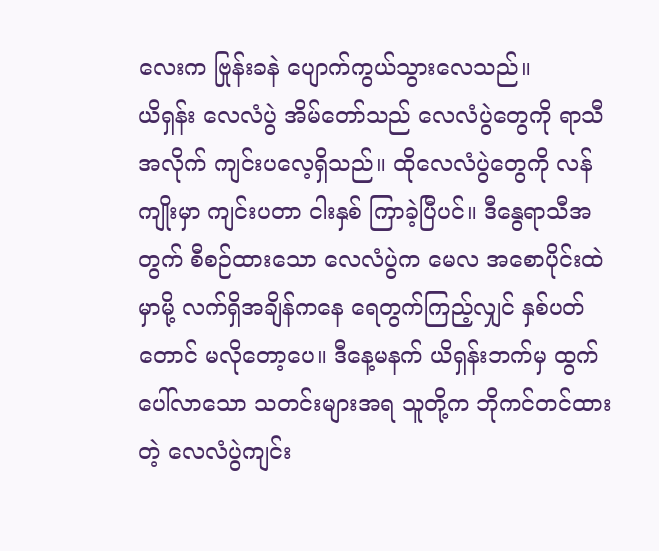လေးက ဗြုန်းခနဲ ပျောက်ကွယ်သွားလေသည်။
ယိရှန်း လေလံပွဲ အိမ်တော်သည် လေလံပွဲတွေကို ရာသီအလိုက် ကျင်းပလေ့ရှိသည်။ ထိုလေလံပွဲတွေကို လန်ကျိုးမှာ ကျင်းပတာ ငါးနှစ် ကြာခဲ့ပြီပင်။ ဒီနွေရာသီအတွက် စီစဉ်ထားသော လေလံပွဲက မေလ အစောပိုင်းထဲမှာမို့ လက်ရှိအချိန်ကနေ ရေတွက်ကြည့်လျှင် နှစ်ပတ်တောင် မလိုတော့ပေ။ ဒီနေ့မနက် ယိရှန်းဘက်မှ ထွက်ပေါ်လာသော သတင်းများအရ သူတို့က ဘိုကင်တင်ထားတဲ့ လေလံပွဲကျင်း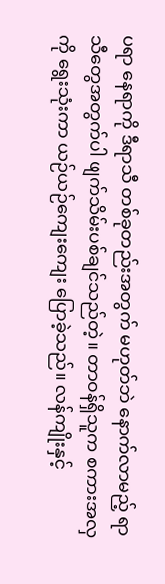ပရာ နေရာကို ဒီရာသီ တစ်ခုတည်းအတွက် မဟုတ်ဘဲ နောက်လာမည့် ရာသီတွေအတွက်ပါ ဖျက်သိမ်းပစ်ချင်သည်တဲ့။ တာဝန်ရှိသူက စကားအလှကို ရွေးသုံးကာ ယဉ်ယဉ်ကျေးကျေး ပြောခဲ့သည်။ လန်ကျိုးနှင့်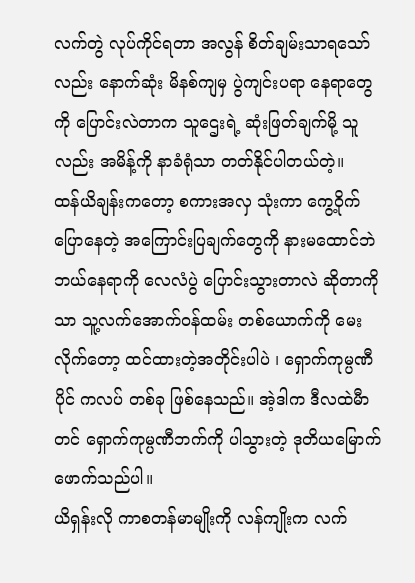လက်တွဲ လုပ်ကိုင်ရတာ အလွန် စိတ်ချမ်းသာရသော်လည်း နောက်ဆုံး မိနစ်ကျမှ ပွဲကျင်းပရာ နေရာတွေကို ပြောင်းလဲတာက သူဌေးရဲ့ ဆုံးဖြတ်ချက်မို့ သူလည်း အမိန့်ကို နာခံရုံသာ တတ်နိုင်ပါတယ်တဲ့။
ထန်ယိချန်းကတော့ စကားအလှ သုံးကာ ကွေ့ဝိုက် ပြောနေတဲ့ အကြောင်းပြချက်တွေကို နားမထောင်ဘဲ ဘယ်နေရာကို လေလံပွဲ ပြောင်းသွားတာလဲ ဆိုတာကိုသာ သူ့လက်အောက်ဝန်ထမ်း တစ်ယောက်ကို မေးလိုက်တော့ ထင်ထားတဲ့အတိုင်းပါပဲ ၊ ရှောက်ကုမ္ပဏီပိုင် ကလပ် တစ်ခု ဖြစ်နေသည်။ အဲ့ဒါက ဒီလထဲမီာတင် ရှောက်ကုမ္ပဏီဘက်ကို ပါသွားတဲ့ ဒုတိယမြောက် ဖောက်သည်ပါ။
ယိရှန်းလို ကာစတန်မာမျိုးကို လန်ကျိုးက လက်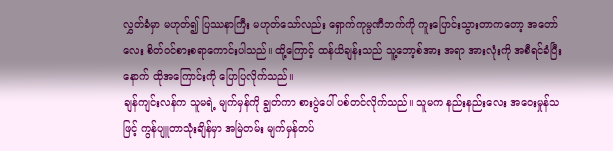လွှတ်ခံမှာ မဟုတ်၍ ပြဿနာကြီး မဟုတ်သော်လည်း ရှောက်ကုမ္ပဏီဘက်ကို ကူးပြောင်းသွားတာကတော့ အတော်လေး စိတ်ဝင်စားစရာကောင်းပါသည်။ ထို့ကြောင့် ထန်ယိချန်းသည် သူ့ဘော့စ်အား အရာ အားလုံးကို အစီရင်ခံပြီးနောက် ထိုအကြောင်းကို ပြောပြလိုက်သည်။
ချန်ကျင်းလန်က သူမရဲ့ မျက်မှန်ကို ချွတ်ကာ စားပွဲပေါ် ပစ်တင်လိုက်သည်။ သူမက နည်းနည်းလေး အဝေးမှုန်သဖြင့် ကွန်ပျူတာသုံးချိန်မှာ အမြဲတမ်း မျက်မှန်တပ်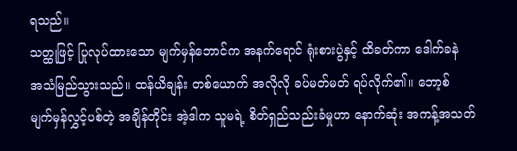ရသည်။
သတ္ထုဖြင့် ပြုလုပ်ထားသော မျက်မှန်ဘောင်က အနက်ရောင် ရုံးစားပွဲနှင့် ထိခတ်ကာ ဒေါက်ခနဲ အသံမြည်သွားသည်။ ထန်ယိချန်း တစ်ယောက် အလိုလို ခပ်မတ်မတ် ရပ်လိုက်၏။ ဘော့စ် မျက်မှန်လွှင့်ပစ်တဲ့ အချိန်တိုင်း အဲ့ဒါက သူမရဲ့ စိတ်ရှည်သည်းခံမှုဟာ နောက်ဆုံး အကန့်အသတ်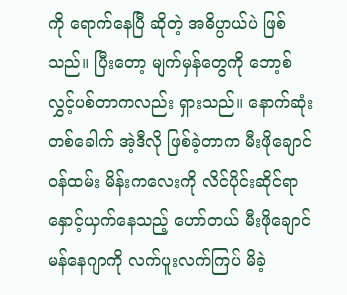ကို ရောက်နေပြီ ဆိုတဲ့ အဓိပ္ပာယ်ပဲ ဖြစ်သည်။ ပြီးတော့ မျက်မှန်တွေကို ဘော့စ် လွှင့်ပစ်တာကလည်း ရှားသည်။ နောက်ဆုံးတစ်ခေါက် အဲ့ဒီလို ဖြစ်ခဲ့တာက မီးဖိုချောင်ဝန်ထမ်း မိန်းကလေးကို လိင်ပိုင်းဆိုင်ရာ နှောင့်ယှက်နေသည့် ဟော်တယ် မီးဖိုချောင် မန်နေဂျာကို လက်ပူးလက်ကြပ် မိခဲ့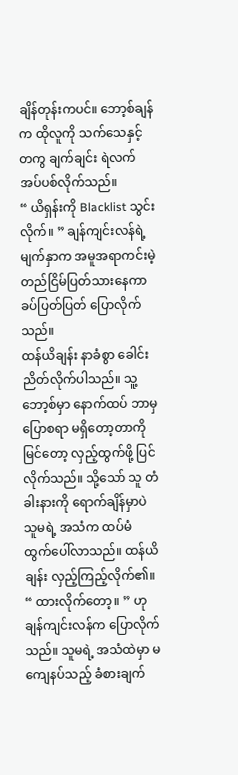ချိန်တုန်းကပင်။ ဘော့စ်ချန်က ထိုလူကို သက်သေနှင့်တကွ ချက်ချင်း ရဲလက်အပ်ပစ်လိုက်သည်။
“ ယိရှန်းကို Blacklist သွင်းလိုက်။ ” ချန်ကျင်းလန်ရဲ့ မျက်နှာက အမူအရာကင်းမဲ့ တည်ငြိမ်ပြတ်သားနေကာ ခပ်ပြတ်ပြတ် ပြောလိုက်သည်။
ထန်ယိချန်း နာခံစွာ ခေါင်းညိတ်လိုက်ပါသည်။ သူ့ဘော့စ်မှာ နောက်ထပ် ဘာမှ ပြောစရာ မရှိတော့တာကို မြင်တော့ လှည့်ထွက်ဖို့ ပြင်လိုက်သည်။ သို့သော် သူ တံခါးနားကို ရောက်ချိန်မှာပဲ သူမရဲ့ အသံက ထပ်မံ ထွက်ပေါ်လာသည်။ ထန်ယိချန်း လှည့်ကြည့်လိုက်၏။
“ ထားလိုက်တော့။ ” ဟု ချန်ကျင်းလန်က ပြောလိုက်သည်။ သူမရဲ့ အသံထဲမှာ မကျေနပ်သည့် ခံစားချက်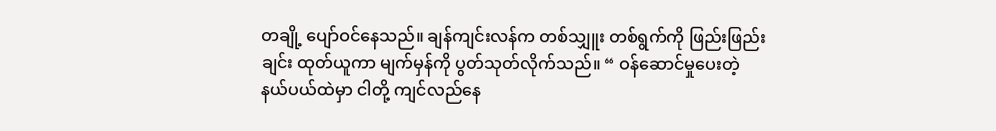တချို့ ပျော်ဝင်နေသည်။ ချန်ကျင်းလန်က တစ်သျှူး တစ်ရွက်ကို ဖြည်းဖြည်းချင်း ထုတ်ယူကာ မျက်မှန်ကို ပွတ်သုတ်လိုက်သည်။ “ ဝန်ဆောင်မှုပေးတဲ့ နယ်ပယ်ထဲမှာ ငါတို့ ကျင်လည်နေ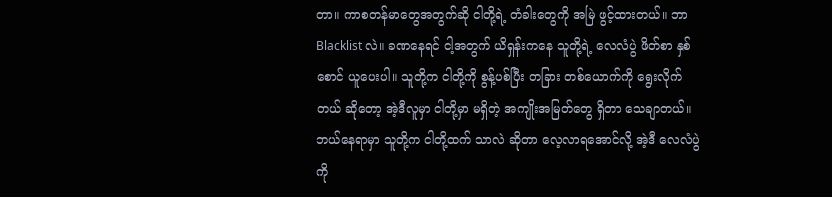တာ။ ကာစတန်မာတွေအတွက်ဆို ငါတို့ရဲ့ တံခါးတွေကို အမြဲ ဖွင့်ထားတယ်။ ဘာ Blacklist လဲ။ ခဏနေရင် ငါ့အတွက် ယိရှန်းကနေ သူတို့ရဲ့ လေလံပွဲ ဖိတ်စာ နှစ်စောင် ယူပေးပါ။ သူတို့က ငါတို့ကို စွန့်ပစ်ပြီး တခြား တစ်ယောက်ကို ရွေးလိုက်တယ် ဆိုတော့ အဲ့ဒီလူမှာ ငါတို့မှာ မရှိတဲ့ အကျိုးအမြတ်တွေ ရှိတာ သေချာတယ်။ ဘယ်နေရာမှာ သူတို့က ငါတို့ထက် သာလဲ ဆိုတာ လေ့လာရအောင်လို့ အဲ့ဒီ လေလံပွဲကို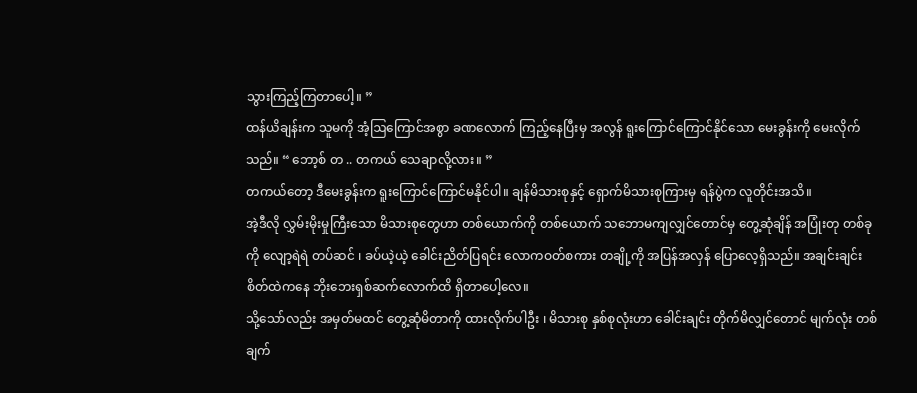သွားကြည့်ကြတာပေါ့။ ”
ထန်ယိချန်းက သူမကို အံ့ဩကြောင်အစွာ ခဏလောက် ကြည့်နေပြီးမှ အလွန် ရူးကြောင်ကြောင်နိုင်သော မေးခွန်းကို မေးလိုက်သည်။ “ ဘော့စ် တ .. တကယ် သေချာလို့လား။ ”
တကယ်တော့ ဒီမေးခွန်းက ရူးကြောင်ကြောင်မနိုင်ပါ။ ချန်မိသားစုနှင့် ရှောက်မိသားစုကြားမှ ရန်ပွဲက လူတိုင်းအသိ။
အဲ့ဒီလို လွှမ်းမိုးမှုကြီးသော မိသားစုတွေဟာ တစ်ယောက်ကို တစ်ယောက် သဘောမကျလျှင်တောင်မှ တွေ့ဆုံချိန် အပြုံးတု တစ်ခုကို လျော့ရဲရဲ တပ်ဆင် ၊ ခပ်ယဲ့ယဲ့ ခေါင်းညိတ်ပြရင်း လောကဝတ်စကား တချို့ကို အပြန်အလှန် ပြောလေ့ရှိသည်။ အချင်းချင်း စိတ်ထဲကနေ ဘိုးဘေးရှစ်ဆက်လောက်ထိ ရှိတာပေါ့လေ။
သို့သော်လည်း အမှတ်မထင် တွေ့ဆုံမိတာကို ထားလိုက်ပါဦး ၊ မိသားစု နှစ်စုလုံးဟာ ခေါင်းချင်း တိုက်မိလျှင်တောင် မျက်လုံး တစ်ချက်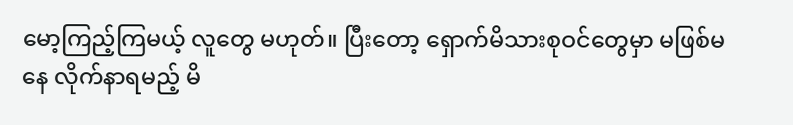မော့ကြည့်ကြမယ့် လူတွေ မဟုတ်။ ပြီးတော့ ရှောက်မိသားစုဝင်တွေမှာ မဖြစ်မနေ လိုက်နာရမည့် မိ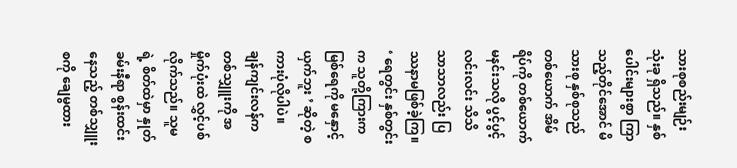သားစုစည်းမျဉ်း သုံးခု ရှိသည်။ နှစ်ပေါင်းများစွာ ကြာသည့်တိုင်အောင် မိသားစု နှစ်စုသည် တစ်ယောက် အိမ်ရိပ်ကို တစ်ယောက် မနင်းသလို ပွင့်ပွင့်လင်းလင်း သိသိသာသာလည်း ပြဿနာမဖြစ်ခဲ့ကြ။ ‘ ရေတွင်း နှစ်တွင်းက သူတို့ကြားက မြစ်ရေကို မနှောင့်ယှက်ဘူး ’ ဆိုတဲ့ စကားပုံလိုပါပဲ။
ချန်ကျင်းလန်က တစ်သျှူးကို အမှိုက်ပုံးထဲ လွှင့်ပစ်လိုက်သည်။ သူမရဲ့ စိတ်ထဲမှာ နှုတ်ခမ်းနီရာ စွန်းထင်းနေသည့် တစ်သျှူးစကို ချေမွထား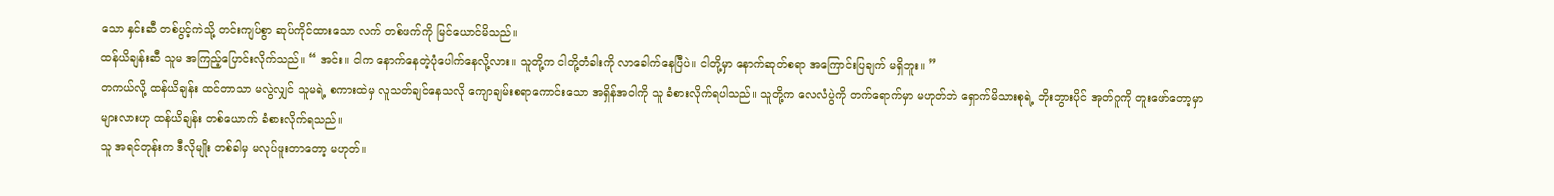သော နှင်းဆီ တစ်ပွင့်ကဲသို့ တင်းကျပ်စွာ ဆုပ်ကိုင်ထားသော လက် တစ်ဖက်ကို မြင်ယောင်မိသည်။
ထန်ယိချန်းဆီ သူမ အကြည့်ပြောင်းလိုက်သည်။ “ အင်း။ ငါက နောက်နေတဲ့ပုံပေါက်နေလို့လား။ သူတို့က ငါတို့တံခါးကို လာခေါက်နေပြီပဲ။ ငါတို့မှာ နောက်ဆုတ်စရာ အကြောင်းပြချက် မရှိဘူး။ ”
တကယ်လို့ ထန်ယိချန်း ထင်တာသာ မလွဲလျှင် သူမရဲ့ စကားထဲမှ လူသတ်ချင်နေသလို ကျောချမ်းစရာကောင်းသော အရှိန်အဝါကို သူ ခံစားလိုက်ရပါသည်။ သူတို့က လေလံပွဲကို တက်ရောက်မှာ မဟုတ်ဘဲ ရှောက်မိသားစုရဲ့ ဘိုးဘွားပိုင် အုတ်ဂူကို တူးဖော်တော့မှာများလားဟု ထန်ယိချန်း တစ်ယောက် ခံစားလိုက်ရသည်။
သူ အရင်တုန်းက ဒီလိုမျိုး တစ်ခါမှ မလုပ်ဖူးတာတော့ မဟုတ်။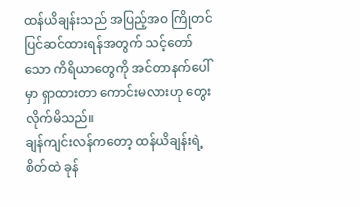ထန်ယိချန်းသည် အပြည့်အဝ ကြိုတင် ပြင်ဆင်ထားရန်အတွက် သင့်တော်သော ကိရိယာတွေကို အင်တာနက်ပေါ်မှာ ရှာထားတာ ကောင်းမလားဟု တွေးလိုက်မိသည်။
ချန်ကျင်းလန်ကတော့ ထန်ယိချန်းရဲ့ စိတ်ထဲ ခုန်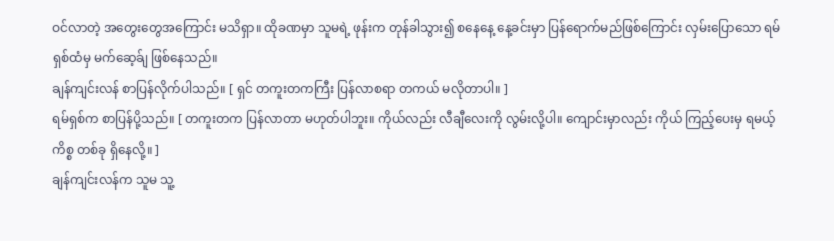ဝင်လာတဲ့ အတွေးတွေအကြောင်း မသိရှာ။ ထိုခဏမှာ သူမရဲ့ ဖုန်းက တုန်ခါသွား၍ စနေနေ့ နေ့ခင်းမှာ ပြန်ရောက်မည်ဖြစ်ကြောင်း လှမ်းပြောသော ရမ်ရှစ်ထံမှ မက်ဆေ့ခ်ျ ဖြစ်နေသည်။
ချန်ကျင်းလန် စာပြန်လိုက်ပါသည်။ [ ရှင် တကူးတကကြီး ပြန်လာစရာ တကယ် မလိုတာပါ။ ]
ရမ်ရှစ်က စာပြန်ပို့သည်။ [ တကူးတက ပြန်လာတာ မဟုတ်ပါဘူး။ ကိုယ်လည်း လီချီလေးကို လွမ်းလို့ပါ။ ကျောင်းမှာလည်း ကိုယ် ကြည့်ပေးမှ ရမယ့် ကိစ္စ တစ်ခု ရှိနေလို့။ ]
ချန်ကျင်းလန်က သူမ သူ့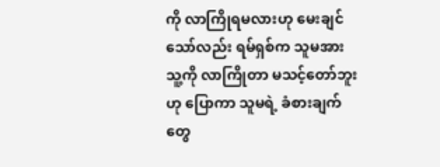ကို လာကြိုရမလားဟု မေးချင်သော်လည်း ရမ်ရှစ်က သူမအား သူ့ကို လာကြိုတာ မသင့်တော်ဘူးဟု ပြောကာ သူမရဲ့ ခံစားချက်တွေ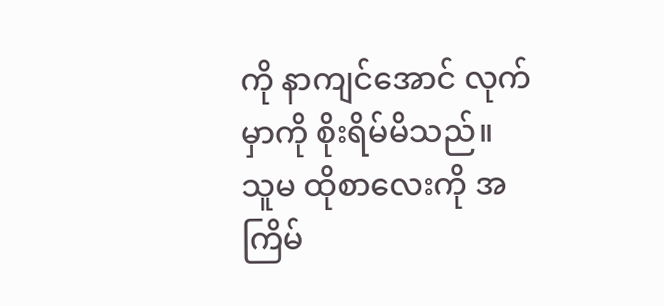ကို နာကျင်အောင် လုက်မှာကို စိုးရိမ်မိသည်။
သူမ ထိုစာလေးကို အကြိမ်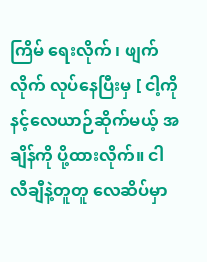ကြိမ် ရေးလိုက် ၊ ဖျက်လိုက် လုပ်နေပြီးမှ [ ငါ့ကို နင့်လေယာဉ်ဆိုက်မယ့် အချိန်ကို ပို့ထားလိုက်။ ငါ လီချီနဲ့တူတူ လေဆိပ်မှာ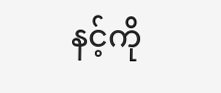နင့်ကို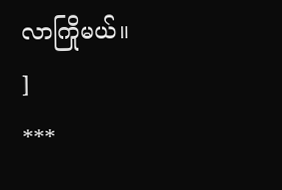လာကြိုမယ်။ ]
***